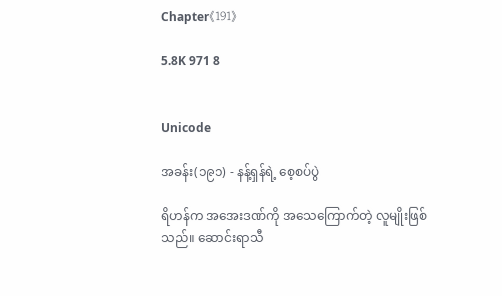Chapter《191》

5.8K 971 8


Unicode

အခန်း(၁၉၁) - နန့်ရှန်ရဲ့ စေ့စပ်ပွဲ

ရိဟန်က အအေးဒဏ်ကို အသေကြောက်တဲ့ လူမျိုးဖြစ်သည်။ ဆောင်းရာသီ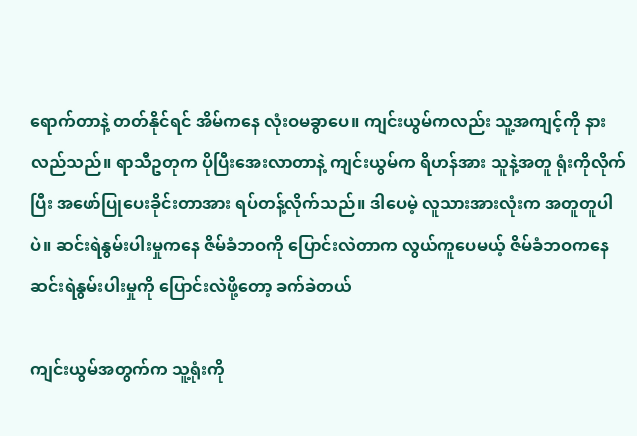ရောက်တာနဲ့ တတ်နိုင်ရင် အိမ်ကနေ လုံးဝမခွာပေ။ ကျင်းယွမ်ကလည်း သူ့အကျင့်ကို နားလည်သည်။ ရာသီဥတုက ပိုပြီးအေးလာတာနဲ့ ကျင်းယွမ်က ရိဟန်အား သူနဲ့အတူ ရုံးကိုလိုက်ပြီး အဖော်ပြုပေးခိုင်းတာအား ရပ်တန့်လိုက်သည်။ ဒါပေမဲ့ လူသားအားလုံးက အတူတူပါပဲ။ ဆင်းရဲနွမ်းပါးမှုကနေ ဇိမ်ခံဘဝကို ပြောင်းလဲတာက လွယ်ကူပေမယ့် ဇိမ်ခံဘဝကနေ ဆင်းရဲနွမ်းပါးမှုကို ပြောင်းလဲဖို့တော့ ခက်ခဲတယ်

ကျင်းယွမ်အတွက်က သူ့ရုံးကို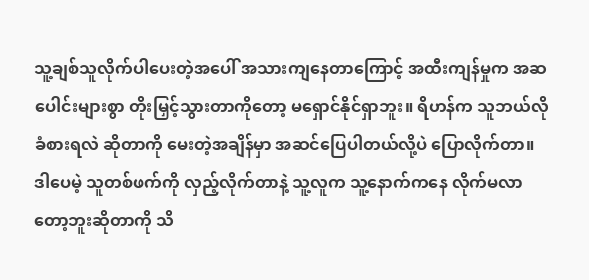သူ့ချစ်သူလိုက်ပါပေးတဲ့အပေါ် အသားကျနေတာကြောင့် အထီးကျန်မှုက အဆပေါင်းများစွာ တိုးမြှင့်သွားတာကိုတော့ မရှောင်နိုင်ရှာဘူး။ ရိဟန်က သူဘယ်လို ခံစားရလဲ ဆိုတာကို မေးတဲ့အချိန်မှာ အဆင်ပြေပါတယ်လို့ပဲ ပြောလိုက်တာ။ ဒါပေမဲ့ သူတစ်ဖက်ကို လှည့်လိုက်တာနဲ့ သူ့လူက သူ့နောက်ကနေ လိုက်မလာတော့ဘူးဆိုတာကို သိ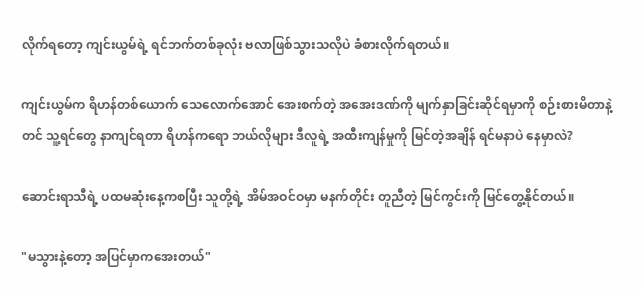လိုက်ရတော့ ကျင်းယွမ်ရဲ့ ရင်ဘက်တစ်ခုလုံး ဗလာဖြစ်သွားသလိုပဲ ခံစားလိုက်ရတယ်။

ကျင်းယွမ်က ရိဟန်တစ်ယောက် သေလောက်အောင် အေးစက်တဲ့ အအေးဒဏ်ကို မျက်နှာခြင်းဆိုင်ရမှာကို စဉ်းစားမိတာနဲ့တင် သူ့ရင်တွေ နာကျင်ရတာ ရိဟန်ကရော ဘယ်လိုများ ဒီလူရဲ့ အထီးကျန်မှုကို မြင်တဲ့အချိန် ရင်မနာပဲ နေမှာလဲ?

ဆောင်းရာသီရဲ့ ပထမဆုံးနေ့ကစပြီး သူတို့ရဲ့ အိမ်အဝင်ဝမှာ မနက်တိုင်း တူညီတဲ့ မြင်ကွင်းကို မြင်တွေ့နိုင်တယ်။

"မသွားနဲ့တော့ အပြင်မှာကအေးတယ်"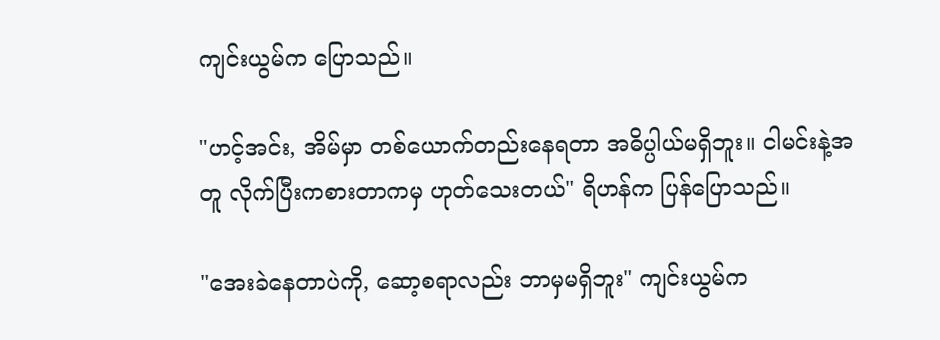ကျင်းယွမ်က ပြောသည်။

"ဟင့်အင်း, အိမ်မှာ တစ်ယောက်တည်းနေရတာ အဓိပ္ပါယ်မရှိဘူး။ ငါမင်းနဲ့အတူ လိုက်ပြီးကစားတာကမှ ဟုတ်သေးတယ်" ရိဟန်က ပြန်ပြောသည်။

"အေးခဲနေတာပဲကို, ဆော့စရာလည်း ဘာမှမရှိဘူး" ကျင်းယွမ်က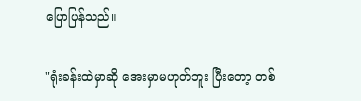ပြောပြန်သည်။

"ရုံးခန်းထဲမှာဆို အေးမှာမဟုတ်ဘူး ပြီးတော့ တစ်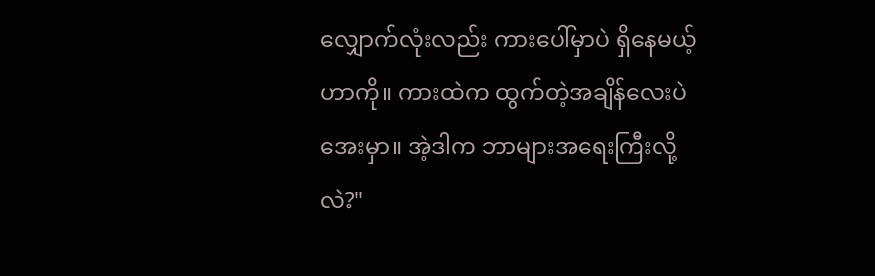လျှောက်လုံးလည်း ကားပေါ်မှာပဲ ရှိနေမယ့်ဟာကို။ ကားထဲက ထွက်တဲ့အချိန်လေးပဲ အေးမှာ။ အဲ့ဒါက ဘာများအရေးကြီးလို့လဲ?"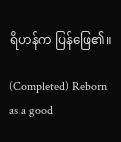ရိဟန်က ပြန်ဖြေ၏။

(Completed) Reborn as a good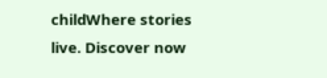childWhere stories live. Discover now